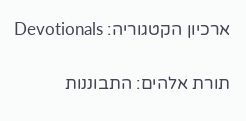ארכיון הקטגוריה: Devotionals

תורת אלהים: התבוננות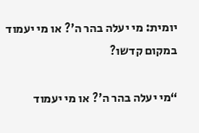יומית: מי יעלה בהר ה'? או מי יעמוד במקום קדשו?

“מי יעלה בהר ה'? או מי יעמוד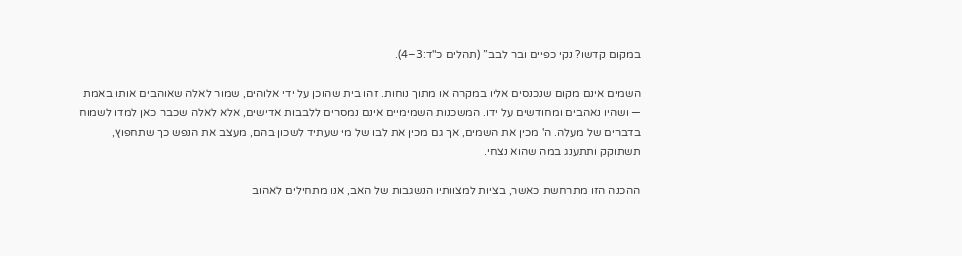במקום קדשו? נקי כפיים ובר לבב” (תהלים כ"ד:3–4).

השמים אינם מקום שנכנסים אליו במקרה או מתוך נוחות. זהו בית שהוכן על ידי אלוהים, שמור לאלה שאוהבים אותו באמת — ושהיו נאהבים ומחודשים על ידו. המשכנות השמימיים אינם נמסרים ללבבות אדישים, אלא לאלה שכבר כאן למדו לשמוח בדברים של מעלה. ה' מכין את השמים, אך גם מכין את לבו של מי שעתיד לשכון בהם, מעצב את הנפש כך שתחפוץ, תשתוקק ותתענג במה שהוא נצחי.

ההכנה הזו מתרחשת כאשר, בציות למצוותיו הנשגבות של האב, אנו מתחילים לאהוב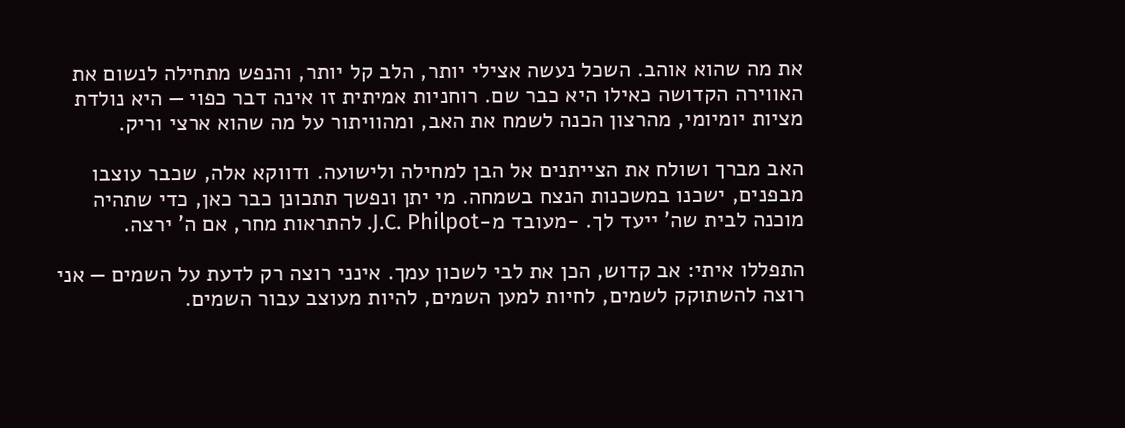את מה שהוא אוהב. השכל נעשה אצילי יותר, הלב קל יותר, והנפש מתחילה לנשום את האווירה הקדושה כאילו היא כבר שם. רוחניות אמיתית זו אינה דבר כפוי — היא נולדת מציות יומיומי, מהרצון הכנה לשמח את האב, ומהוויתור על מה שהוא ארצי וריק.

האב מברך ושולח את הצייתנים אל הבן למחילה ולישועה. ודווקא אלה, שכבר עוצבו מבפנים, ישכנו במשכנות הנצח בשמחה. מי יתן ונפשך תתכונן כבר כאן, כדי שתהיה מוכנה לבית שה' ייעד לך. -מעובד מ-J.C. Philpot. להתראות מחר, אם ה' ירצה.

התפללו איתי: אב קדוש, הכן את לבי לשכון עמך. אינני רוצה רק לדעת על השמים — אני רוצה להשתוקק לשמים, לחיות למען השמים, להיות מעוצב עבור השמים.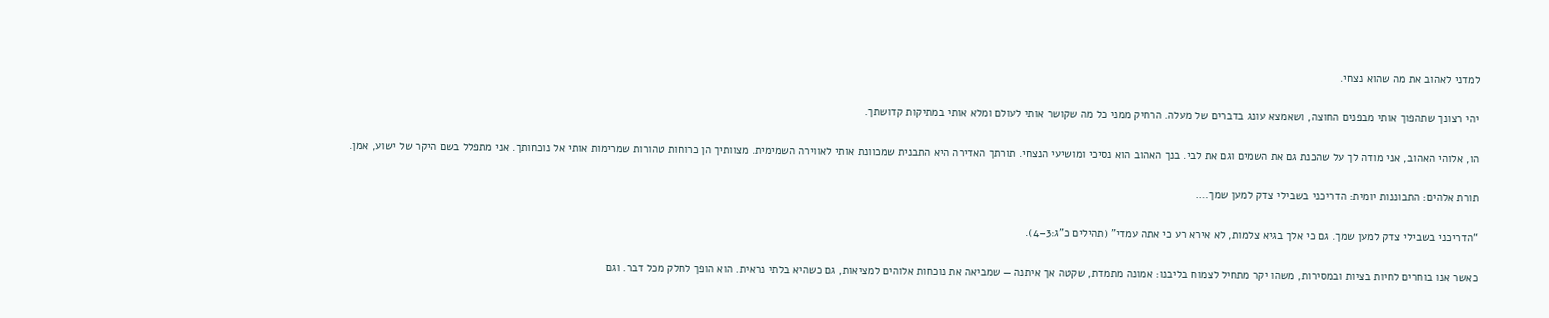למדני לאהוב את מה שהוא נצחי.

יהי רצונך שתהפוך אותי מבפנים החוצה, ושאמצא עונג בדברים של מעלה. הרחיק ממני כל מה שקושר אותי לעולם ומלא אותי במתיקות קדושתך.

הו, אלוהי האהוב, אני מודה לך על שהכנת גם את השמים וגם את לבי. בנך האהוב הוא נסיכי ומושיעי הנצחי. תורתך האדירה היא התבנית שמכוונת אותי לאווירה השמימית. מצוותיך הן כרוחות טהורות שמרימות אותי אל נוכחותך. אני מתפלל בשם היקר של ישוע, אמן.

תורת אלהים: התבוננות יומית: הדריכני בשבילי צדק למען שמך….

“הדריכני בשבילי צדק למען שמך. גם כי אלך בגיא צלמות, לא אירא רע כי אתה עמדי” (תהילים כ"ג:3–4).

כאשר אנו בוחרים לחיות בציות ובמסירות, משהו יקר מתחיל לצמוח בליבנו: אמונה מתמדת, שקטה אך איתנה — שמביאה את נוכחות אלוהים למציאות, גם כשהיא בלתי נראית. הוא הופך לחלק מכל דבר. וגם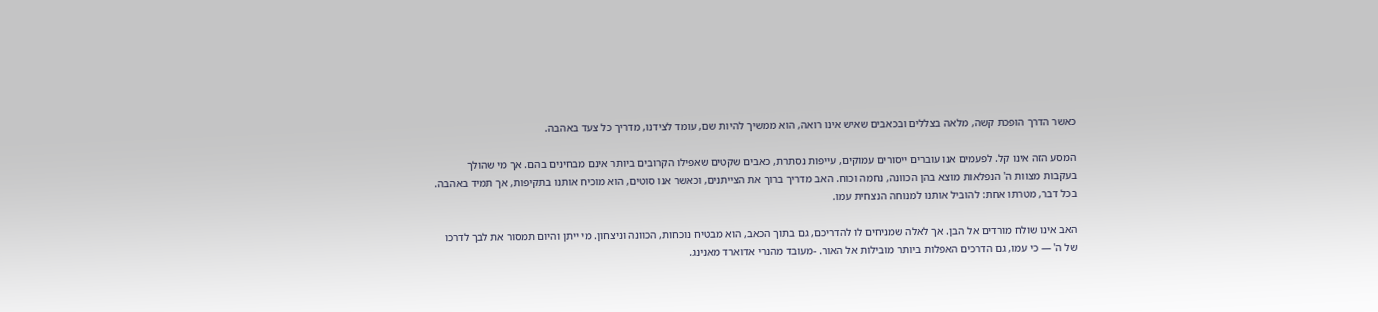כאשר הדרך הופכת קשה, מלאה בצללים ובכאבים שאיש אינו רואה, הוא ממשיך להיות שם, עומד לצידנו, מדריך כל צעד באהבה.

המסע הזה אינו קל. לפעמים אנו עוברים ייסורים עמוקים, עייפות נסתרת, כאבים שקטים שאפילו הקרובים ביותר אינם מבחינים בהם. אך מי שהולך בעקבות מצוות ה' הנפלאות מוצא בהן הכוונה, נחמה וכוח. האב מדריך ברוך את הצייתנים, וכאשר אנו סוטים, הוא מוכיח אותנו בתקיפות, אך תמיד באהבה. בכל דבר, מטרתו אחת: להוביל אותנו למנוחה הנצחית עמו.

האב אינו שולח מורדים אל הבן. אך לאלה שמניחים לו להדריכם, גם בתוך הכאב, הוא מבטיח נוכחות, הכוונה וניצחון. מי ייתן והיום תמסור את לבך לדרכו של ה' — כי עמו, גם הדרכים האפלות ביותר מובילות אל האור. -מעובד מהנרי אדוארד מאנינג.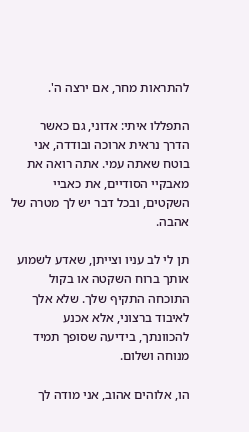להתראות מחר, אם ירצה ה'.

התפללו איתי: אדוני, גם כאשר הדרך נראית ארוכה ובודדה, אני בוטח שאתה עמי. אתה רואה את מאבקיי הסודיים, את כאביי השקטים, ובכל דבר יש לך מטרה של אהבה.

תן לי לב עניו וצייתן, שאדע לשמוע אותך ברוח השקטה או בקול התוכחה התקיף שלך. שלא אלך לאיבוד ברצוני, אלא אכנע להכוונתך, בידיעה שסופך תמיד מנוחה ושלום.

הו, אלוהים אהוב, אני מודה לך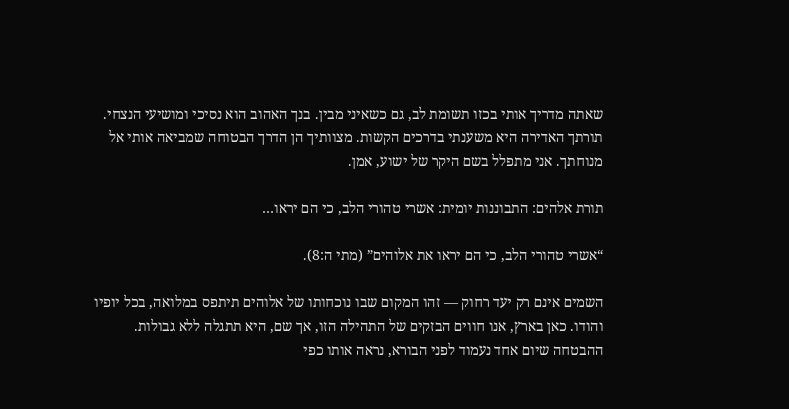שאתה מדריך אותי בכזו תשומת לב, גם כשאיני מבין. בנך האהוב הוא נסיכי ומושיעי הנצחי. תורתך האדירה היא משענתי בדרכים הקשות. מצוותיך הן הדרך הבטוחה שמביאה אותי אל מנוחתך. אני מתפלל בשם היקר של ישוע, אמן.

תורת אלהים: התבוננות יומית: אשרי טהורי הלב, כי הם יראו…

“אשרי טהורי הלב, כי הם יראו את אלוהים” (מתי ה:8).

השמים אינם רק יעד רחוק — זהו המקום שבו נוכחותו של אלוהים תיתפס במלואה, בכל יופיו והודו. כאן בארץ, אנו חווים הבזקים של התהילה הזו, אך שם, היא תתגלה ללא גבולות. ההבטחה שיום אחד נעמוד לפני הבורא, נראה אותו כפי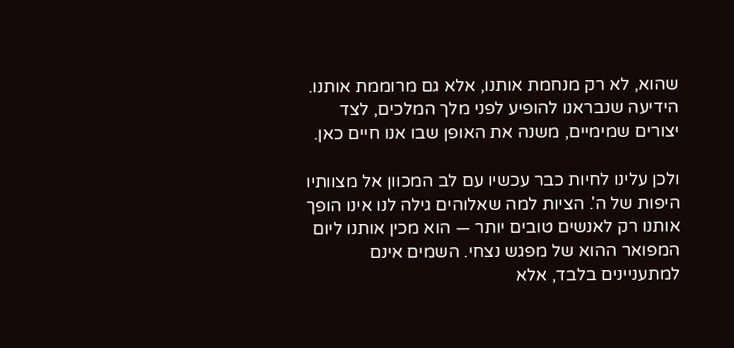שהוא, לא רק מנחמת אותנו, אלא גם מרוממת אותנו. הידיעה שנבראנו להופיע לפני מלך המלכים, לצד יצורים שמימיים, משנה את האופן שבו אנו חיים כאן.

ולכן עלינו לחיות כבר עכשיו עם לב המכוון אל מצוותיו היפות של ה'. הציות למה שאלוהים גילה לנו אינו הופך אותנו רק לאנשים טובים יותר — הוא מכין אותנו ליום המפואר ההוא של מפגש נצחי. השמים אינם למתעניינים בלבד, אלא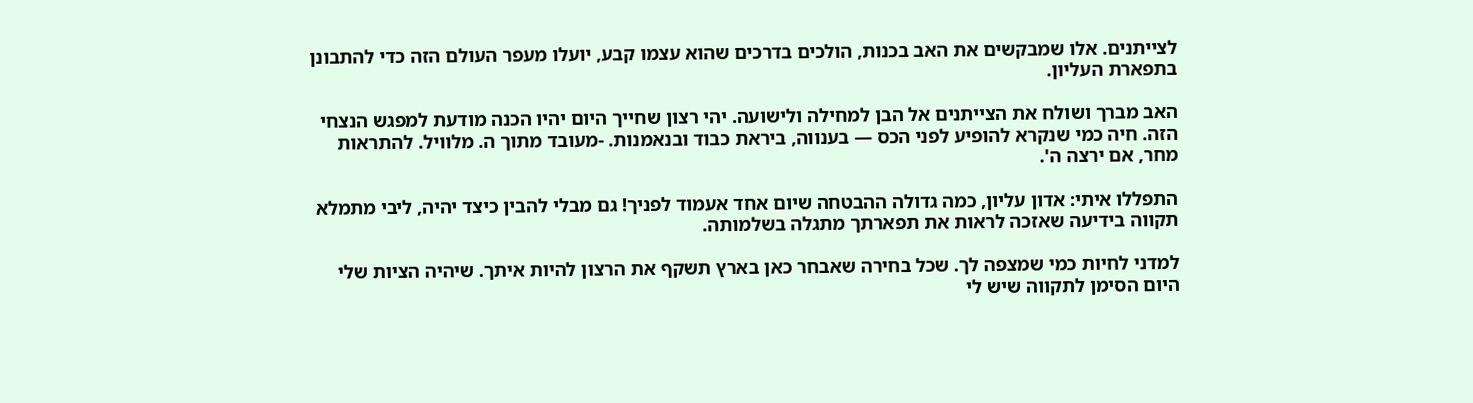לצייתנים. אלו שמבקשים את האב בכנות, הולכים בדרכים שהוא עצמו קבע, יועלו מעפר העולם הזה כדי להתבונן בתפארת העליון.

האב מברך ושולח את הצייתנים אל הבן למחילה ולישועה. יהי רצון שחייך היום יהיו הכנה מודעת למפגש הנצחי הזה. חיה כמי שנקרא להופיע לפני הכס — בענווה, ביראת כבוד ובנאמנות. -מעובד מתוך ה. מלוויל. להתראות מחר, אם ירצה ה'.

התפללו איתי: אדון עליון, כמה גדולה ההבטחה שיום אחד אעמוד לפניך! גם מבלי להבין כיצד יהיה, ליבי מתמלא תקווה בידיעה שאזכה לראות את תפארתך מתגלה בשלמותה.

למדני לחיות כמי שמצפה לך. שכל בחירה שאבחר כאן בארץ תשקף את הרצון להיות איתך. שיהיה הציות שלי היום הסימן לתקווה שיש לי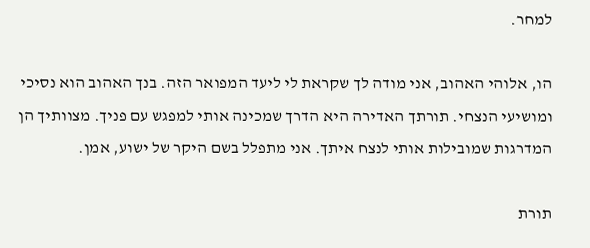למחר.

הו, אלוהי האהוב, אני מודה לך שקראת לי ליעד המפואר הזה. בנך האהוב הוא נסיכי ומושיעי הנצחי. תורתך האדירה היא הדרך שמכינה אותי למפגש עם פניך. מצוותיך הן המדרגות שמובילות אותי לנצח איתך. אני מתפלל בשם היקר של ישוע, אמן.

תורת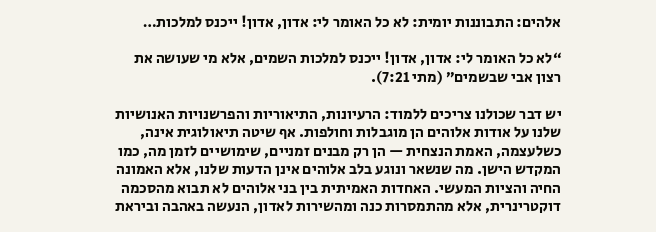אלהים: התבוננות יומית: לא כל האומר לי: אדון, אדון! ייכנס למלכות…

“לא כל האומר לי: אדון, אדון! ייכנס למלכות השמים, אלא מי שעושה את רצון אבי שבשמים” (מתי 7:21).

יש דבר שכולנו צריכים ללמוד: הרעיונות, התיאוריות והפרשנויות האנושיות שלנו על אודות אלוהים הן מוגבלות וחולפות. אף שיטה תיאולוגית אינה, כשלעצמה, האמת הנצחית — הן רק מבנים זמניים, שימושיים לזמן מה, כמו המקדש הישן. מה שנשאר ונוגע בלב אלוהים אינן הדעות שלנו, אלא האמונה החיה והציות המעשי. האחדות האמיתית בין בני אלוהים לא תבוא מהסכמה דוקטרינרית, אלא מהתמסרות כנה ומהשירות לאדון, הנעשה באהבה וביראת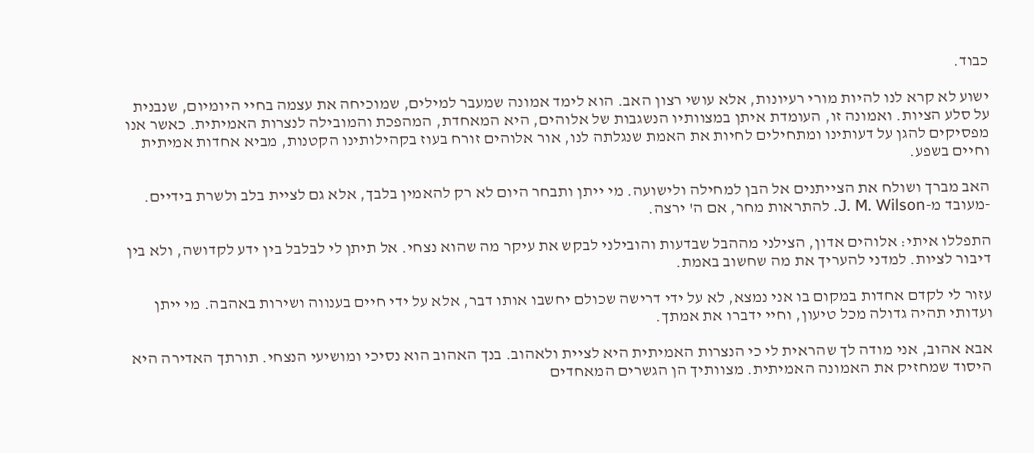כבוד.

ישוע לא קרא לנו להיות מורי רעיונות, אלא עושי רצון האב. הוא לימד אמונה שמעבר למילים, שמוכיחה את עצמה בחיי היומיום, שנבנית על סלע הציות. ואמונה זו, העומדת איתן במצוותיו הנשגבות של אלוהים, היא המאחדת, המהפכת והמובילה לנצרות האמיתית. כאשר אנו מפסיקים להגן על דעותינו ומתחילים לחיות את האמת שנגלתה לנו, אור אלוהים זורח בעוז בקהילותינו הקטנות, מביא אחדות אמיתית וחיים בשפע.

האב מברך ושולח את הצייתנים אל הבן למחילה ולישועה. מי ייתן ותבחר היום לא רק להאמין בלבך, אלא גם לציית בלב ולשרת בידיים. -מעובד מ-J. M. Wilson. להתראות מחר, אם ה' ירצה.

התפללו איתי: אלוהים אדון, הצילני מההבל שבדעות והובילני לבקש את עיקר מה שהוא נצחי. אל תיתן לי לבלבל בין ידע לקדושה, ולא בין דיבור לציות. למדני להעריך את מה שחשוב באמת.

עזור לי לקדם אחדות במקום בו אני נמצא, לא על ידי דרישה שכולם יחשבו אותו דבר, אלא על ידי חיים בענווה ושירות באהבה. מי ייתן ועדותי תהיה גדולה מכל טיעון, וחיי ידברו את אמתך.

אבא אהוב, אני מודה לך שהראית לי כי הנצרות האמיתית היא לציית ולאהוב. בנך האהוב הוא נסיכי ומושיעי הנצחי. תורתך האדירה היא היסוד שמחזיק את האמונה האמיתית. מצוותיך הן הגשרים המאחדים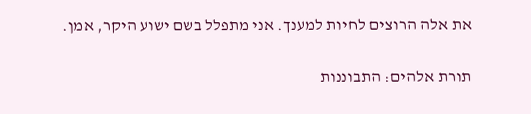את אלה הרוצים לחיות למענך. אני מתפלל בשם ישוע היקר, אמן.

תורת אלהים: התבוננות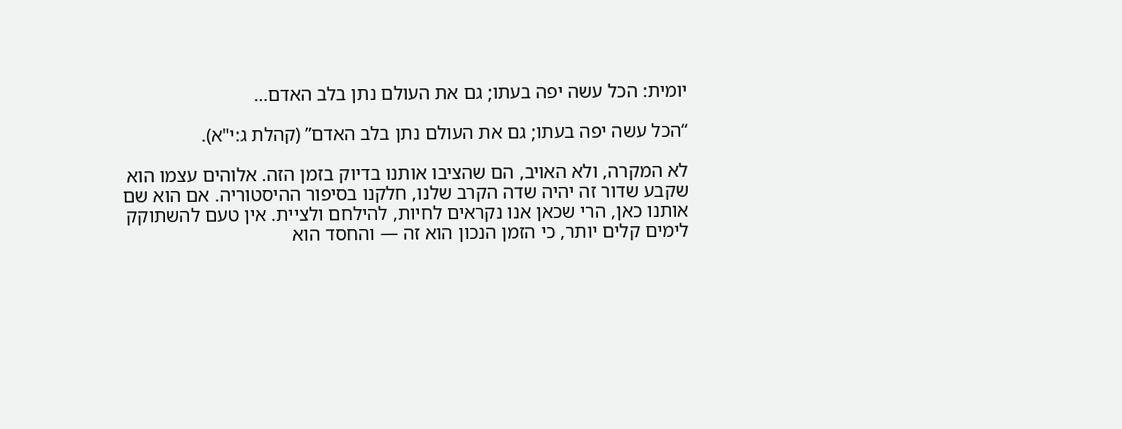יומית: הכל עשה יפה בעתו; גם את העולם נתן בלב האדם…

“הכל עשה יפה בעתו; גם את העולם נתן בלב האדם” (קהלת ג:י"א).

לא המקרה, ולא האויב, הם שהציבו אותנו בדיוק בזמן הזה. אלוהים עצמו הוא שקבע שדור זה יהיה שדה הקרב שלנו, חלקנו בסיפור ההיסטוריה. אם הוא שם אותנו כאן, הרי שכאן אנו נקראים לחיות, להילחם ולציית. אין טעם להשתוקק לימים קלים יותר, כי הזמן הנכון הוא זה — והחסד הוא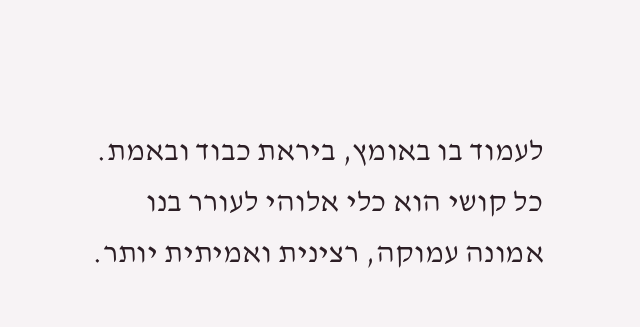לעמוד בו באומץ, ביראת כבוד ובאמת. כל קושי הוא כלי אלוהי לעורר בנו אמונה עמוקה, רצינית ואמיתית יותר.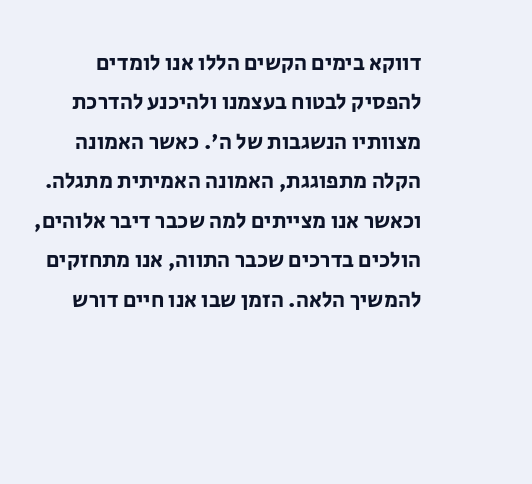דווקא בימים הקשים הללו אנו לומדים להפסיק לבטוח בעצמנו ולהיכנע להדרכת מצוותיו הנשגבות של ה'. כאשר האמונה הקלה מתפוגגת, האמונה האמיתית מתגלה. וכאשר אנו מצייתים למה שכבר דיבר אלוהים, הולכים בדרכים שכבר התווה, אנו מתחזקים להמשיך הלאה. הזמן שבו אנו חיים דורש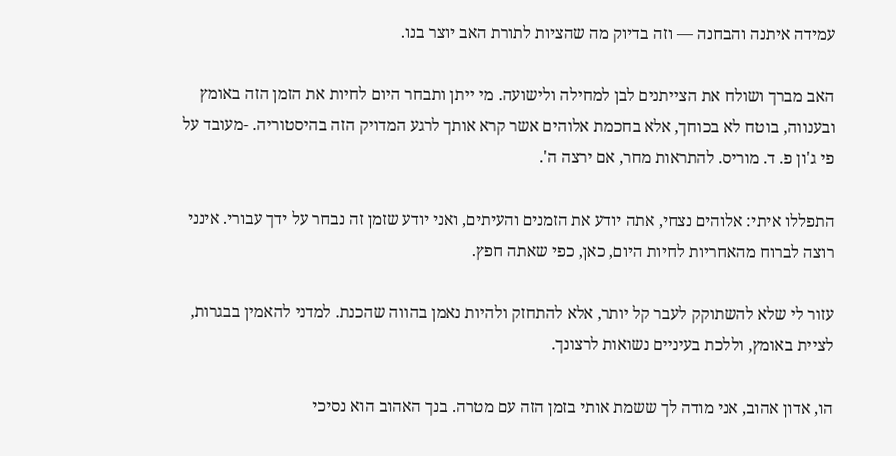עמידה איתנה והבחנה — וזה בדיוק מה שהציות לתורת האב יוצר בנו.

האב מברך ושולח את הצייתנים לבן למחילה ולישועה. מי ייתן ותבחר היום לחיות את הזמן הזה באומץ ובענווה, בוטח לא בכוחך, אלא בחכמת אלוהים אשר קרא אותך לרגע המדויק הזה בהיסטוריה. -מעובד על פי ג'ון פ. ד. מוריס. להתראות מחר, אם ירצה ה'.

התפללו איתי: אלוהים נצחי, אתה יודע את הזמנים והעיתים, ואני יודע שזמן זה נבחר על ידך עבורי. אינני רוצה לברוח מהאחריות לחיות היום, כאן, כפי שאתה חפץ.

עזור לי שלא להשתוקק לעבר קל יותר, אלא להתחזק ולהיות נאמן בהווה שהכנת. למדני להאמין בבגרות, לציית באומץ, וללכת בעיניים נשואות לרצונך.

הו, אדון אהוב, אני מודה לך ששמת אותי בזמן הזה עם מטרה. בנך האהוב הוא נסיכי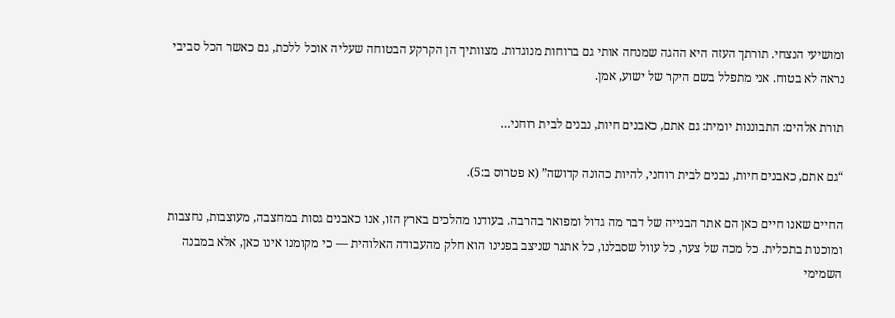ומושיעי הנצחי. תורתך העזה היא ההגה שמנחה אותי גם ברוחות מנוגדות. מצוותיך הן הקרקע הבטוחה שעליה אוכל ללכת, גם כאשר הכל סביבי נראה לא בטוח. אני מתפלל בשם היקר של ישוע, אמן.

תורת אלהים: התבוננות יומית: גם אתם, כאבנים חיות, נבנים לבית רוחני…

“גם אתם, כאבנים חיות, נבנים לבית רוחני, להיות כהונה קדושה” (א פטרוס ב:5).

החיים שאנו חיים כאן הם אתר הבנייה של דבר מה גדול ומפואר בהרבה. בעודנו מהלכים בארץ הזו, אנו כאבנים גסות במחצבה, מעוצבות, נחצבות ומוכנות בתכלית. כל מכה של צער, כל עוול שסבלנו, כל אתגר שניצב בפנינו הוא חלק מהעבודה האלוהית — כי מקומנו אינו כאן, אלא במבנה השמימי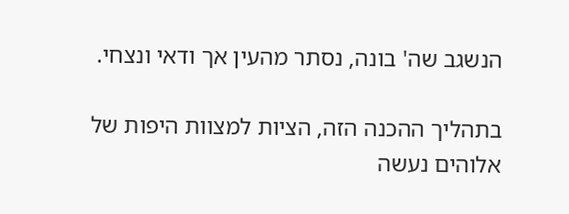הנשגב שה' בונה, נסתר מהעין אך ודאי ונצחי.

בתהליך ההכנה הזה, הציות למצוות היפות של אלוהים נעשה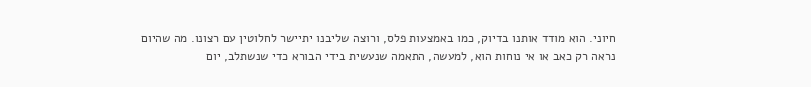חיוני. הוא מודד אותנו בדיוק, כמו באמצעות פלס, ורוצה שליבנו יתיישר לחלוטין עם רצונו. מה שהיום נראה רק כאב או אי נוחות הוא, למעשה, התאמה שנעשית בידי הבורא כדי שנשתלב, יום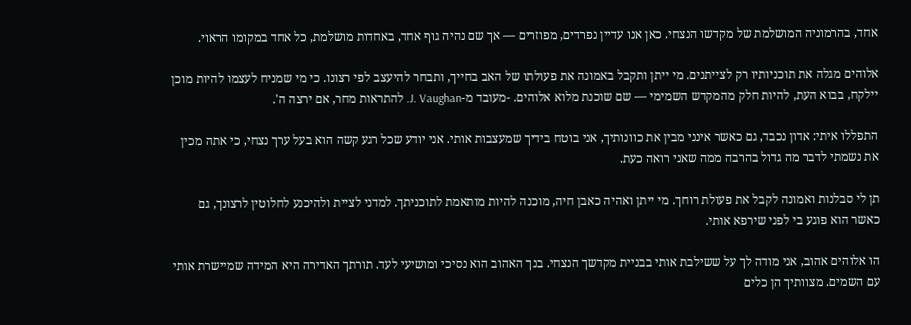אחד, בהרמוניה המושלמת של מקדשו הנצחי. כאן אנו עדיין נפרדים, מפוזרים — אך שם נהיה גוף אחד, באחדות מושלמת, כל אחד במקומו הראוי.

אלוהים מגלה את תוכניותיו רק לצייתנים. מי ייתן ותקבל באמונה את פעולתו של האב בחייך, ותבחר להיעצב לפי רצונו. כי מי שמניח לעצמו להיות מוכן יילקח, בבוא העת, להיות חלק מהמקדש השמימי — שם שוכנת מלוא אלוהים. -מעובד מ-J. Vaughan. להתראות מחר, אם ירצה ה'.

התפללו איתי: אדון נכבד, גם כאשר אינני מבין את כוונותיך, אני בוטח בידיך שמעצבות אותי. אני יודע שכל רגע קשה הוא בעל ערך נצחי, כי אתה מכין את נשמתי לדבר מה גדול בהרבה ממה שאני רואה כעת.

תן לי סבלנות ואמונה לקבל את פעולת רוחך. מי ייתן ואהיה כאבן חיה, מוכנה להיות מותאמת לתוכניתך. למדני לציית ולהיכנע לחלוטין לרצונך, גם כאשר הוא פוגע בי לפני שירפא אותי.

הו אלוהים אהוב, אני מודה לך על ששילבת אותי בבניית מקדשך הנצחי. בנך האהוב הוא נסיכי ומושיעי לעד. תורתך האדירה היא המידה שמיישרת אותי עם השמים. מצוותיך הן כלים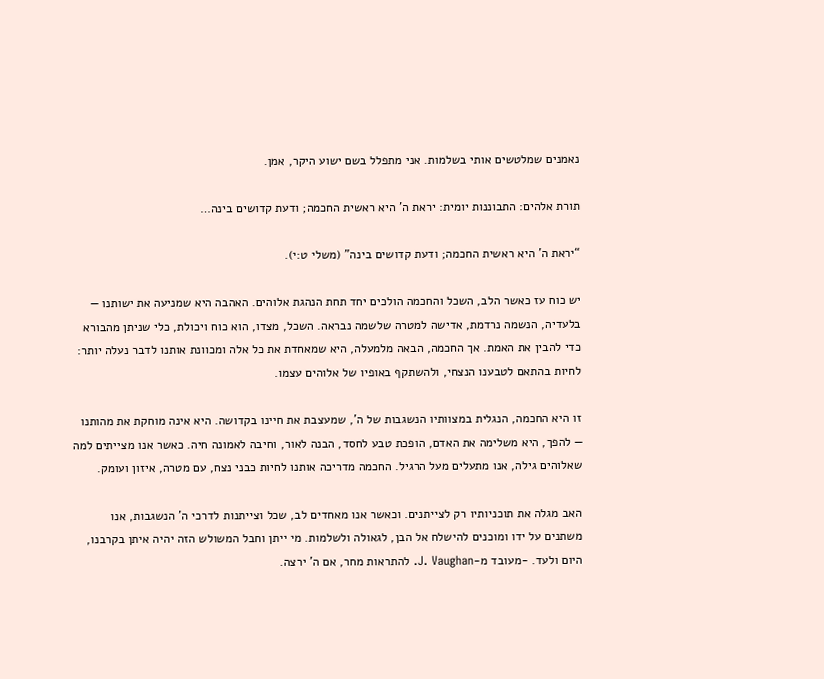נאמנים שמלטשים אותי בשלמות. אני מתפלל בשם ישוע היקר, אמן.

תורת אלהים: התבוננות יומית: יראת ה' היא ראשית החכמה; ודעת קדושים בינה…

“יראת ה' היא ראשית החכמה; ודעת קדושים בינה” (משלי ט:י).

יש כוח עז כאשר הלב, השכל והחכמה הולכים יחד תחת הנהגת אלוהים. האהבה היא שמניעה את ישותנו — בלעדיה, הנשמה נרדמת, אדישה למטרה שלשמה נבראה. השכל, מצדו, הוא כוח ויכולת, כלי שניתן מהבורא כדי להבין את האמת. אך החכמה, הבאה מלמעלה, היא שמאחדת את כל אלה ומכוונת אותנו לדבר נעלה יותר: לחיות בהתאם לטבענו הנצחי, ולהשתקף באופיו של אלוהים עצמו.

זו היא החכמה, הנגלית במצוותיו הנשגבות של ה', שמעצבת את חיינו בקדושה. היא אינה מוחקת את מהותנו — להפך, היא משלימה את האדם, הופכת טבע לחסד, הבנה לאור, וחיבה לאמונה חיה. כאשר אנו מצייתים למה שאלוהים גילה, אנו מתעלים מעל הרגיל. החכמה מדריכה אותנו לחיות כבני נצח, עם מטרה, איזון ועומק.

האב מגלה את תוכניותיו רק לצייתנים. וכאשר אנו מאחדים לב, שכל וצייתנות לדרכי ה' הנשגבות, אנו משתנים על ידו ומוכנים להישלח אל הבן, לגאולה ולשלמות. מי ייתן וחבל המשולש הזה יהיה איתן בקרבנו, היום ולעד. -מעובד מ-J. Vaughan. להתראות מחר, אם ה' ירצה.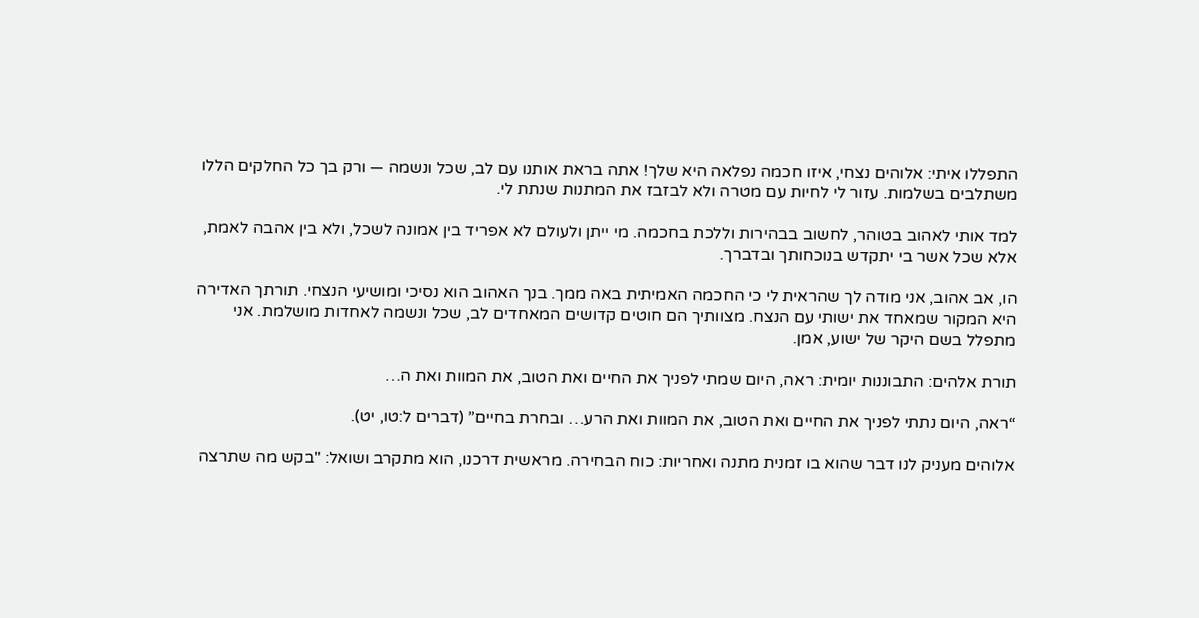התפללו איתי: אלוהים נצחי, איזו חכמה נפלאה היא שלך! אתה בראת אותנו עם לב, שכל ונשמה — ורק בך כל החלקים הללו משתלבים בשלמות. עזור לי לחיות עם מטרה ולא לבזבז את המתנות שנתת לי.

למד אותי לאהוב בטוהר, לחשוב בבהירות וללכת בחכמה. מי ייתן ולעולם לא אפריד בין אמונה לשכל, ולא בין אהבה לאמת, אלא שכל אשר בי יתקדש בנוכחותך ובדברך.

הו, אב אהוב, אני מודה לך שהראית לי כי החכמה האמיתית באה ממך. בנך האהוב הוא נסיכי ומושיעי הנצחי. תורתך האדירה היא המקור שמאחד את ישותי עם הנצח. מצוותיך הם חוטים קדושים המאחדים לב, שכל ונשמה לאחדות מושלמת. אני מתפלל בשם היקר של ישוע, אמן.

תורת אלהים: התבוננות יומית: ראה, היום שמתי לפניך את החיים ואת הטוב, את המוות ואת ה…

“ראה, היום נתתי לפניך את החיים ואת הטוב, את המוות ואת הרע… ובחרת בחיים” (דברים ל:טו, יט).

אלוהים מעניק לנו דבר שהוא בו זמנית מתנה ואחריות: כוח הבחירה. מראשית דרכנו, הוא מתקרב ושואל: "בקש מה שתרצה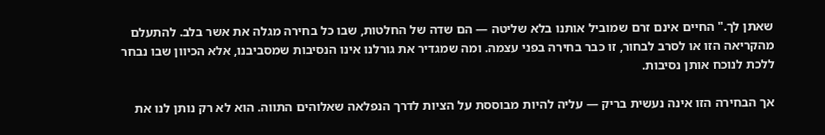שאתן לך." החיים אינם זרם שמוביל אותנו בלא שליטה — הם שדה של החלטות, שבו כל בחירה מגלה את אשר בלב. להתעלם מהקריאה הזו או לסרב לבחור, זו כבר בחירה בפני עצמה. ומה שמגדיר את גורלנו אינו הנסיבות שמסביבנו, אלא הכיוון שבו נבחר ללכת לנוכח אותן נסיבות.

אך הבחירה הזו אינה נעשית בריק — עליה להיות מבוססת על הציות לדרך הנפלאה שאלוהים התווה. הוא לא רק נותן לנו את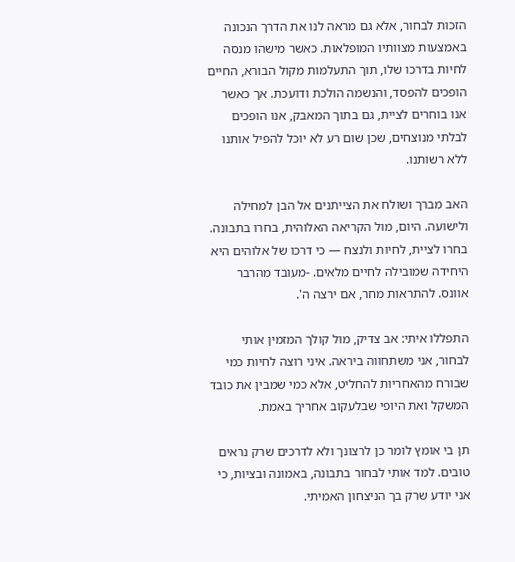הזכות לבחור, אלא גם מראה לנו את הדרך הנכונה באמצעות מצוותיו המופלאות. כאשר מישהו מנסה לחיות בדרכו שלו, תוך התעלמות מקול הבורא, החיים הופכים להפסד, והנשמה הולכת ודועכת. אך כאשר אנו בוחרים לציית, גם בתוך המאבק, אנו הופכים לבלתי מנוצחים, שכן שום רע לא יוכל להפיל אותנו ללא רשותנו.

האב מברך ושולח את הצייתנים אל הבן למחילה ולישועה. היום, מול הקריאה האלוהית, בחרו בתבונה. בחרו לציית, לחיות ולנצח — כי דרכו של אלוהים היא היחידה שמובילה לחיים מלאים. -מעובד מהרבר אוונס. להתראות מחר, אם ירצה ה'.

התפללו איתי: אב צדיק, מול קולך המזמין אותי לבחור, אני משתחווה ביראה. איני רוצה לחיות כמי שבורח מהאחריות להחליט, אלא כמי שמבין את כובד המשקל ואת היופי שבלעקוב אחריך באמת.

תן בי אומץ לומר כן לרצונך ולא לדרכים שרק נראים טובים. למד אותי לבחור בתבונה, באמונה ובציות, כי אני יודע שרק בך הניצחון האמיתי.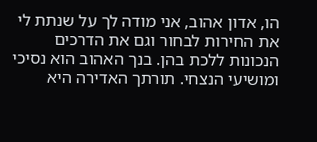הו, אדון אהוב, אני מודה לך על שנתת לי את החירות לבחור וגם את הדרכים הנכונות ללכת בהן. בנך האהוב הוא נסיכי ומושיעי הנצחי. תורתך האדירה היא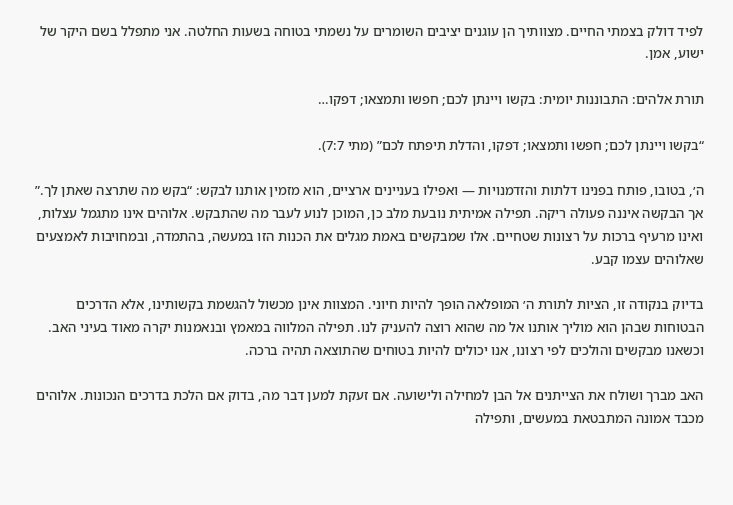לפיד דולק בצמתי החיים. מצוותיך הן עוגנים יציבים השומרים על נשמתי בטוחה בשעות החלטה. אני מתפלל בשם היקר של ישוע, אמן.

תורת אלהים: התבוננות יומית: בקשו ויינתן לכם; חפשו ותמצאו; דפקו…

“בקשו ויינתן לכם; חפשו ותמצאו; דפקו, והדלת תיפתח לכם” (מתי 7:7).

ה׳, בטובו, פותח בפנינו דלתות והזדמנויות — ואפילו בעניינים ארציים, הוא מזמין אותנו לבקש: “בקש מה שתרצה שאתן לך.” אך הבקשה איננה פעולה ריקה. תפילה אמיתית נובעת מלב כן, המוכן לנוע לעבר מה שהתבקש. אלוהים אינו מתגמל עצלות, ואינו מרעיף ברכות על רצונות שטחיים. אלו שמבקשים באמת מגלים את הכנות הזו במעשה, בהתמדה, ובמחויבות לאמצעים שאלוהים עצמו קבע.

בדיוק בנקודה זו, הציות לתורת ה׳ המופלאה הופך להיות חיוני. המצוות אינן מכשול להגשמת בקשותינו, אלא הדרכים הבטוחות שבהן הוא מוליך אותנו אל מה שהוא רוצה להעניק לנו. תפילה המלווה במאמץ ובנאמנות יקרה מאוד בעיני האב. וכשאנו מבקשים והולכים לפי רצונו, אנו יכולים להיות בטוחים שהתוצאה תהיה ברכה.

האב מברך ושולח את הצייתנים אל הבן למחילה ולישועה. אם זעקת למען דבר מה, בדוק אם הלכת בדרכים הנכונות. אלוהים מכבד אמונה המתבטאת במעשים, ותפילה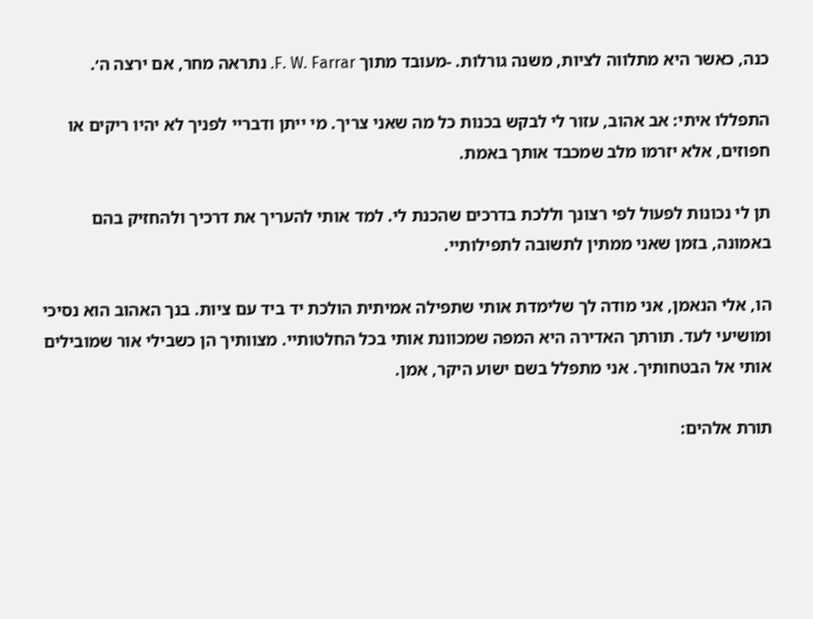כנה, כאשר היא מתלווה לציות, משנה גורלות. -מעובד מתוך F. W. Farrar. נתראה מחר, אם ירצה ה׳.

התפללו איתי: אב אהוב, עזור לי לבקש בכנות כל מה שאני צריך. מי ייתן ודבריי לפניך לא יהיו ריקים או חפוזים, אלא יזרמו מלב שמכבד אותך באמת.

תן לי נכונות לפעול לפי רצונך וללכת בדרכים שהכנת לי. למד אותי להעריך את דרכיך ולהחזיק בהם באמונה, בזמן שאני ממתין לתשובה לתפילותיי.

הו, אלי הנאמן, אני מודה לך שלימדת אותי שתפילה אמיתית הולכת יד ביד עם ציות. בנך האהוב הוא נסיכי ומושיעי לעד. תורתך האדירה היא המפה שמכוונת אותי בכל החלטותיי. מצוותיך הן כשבילי אור שמובילים אותי אל הבטחותיך. אני מתפלל בשם ישוע היקר, אמן.

תורת אלהים: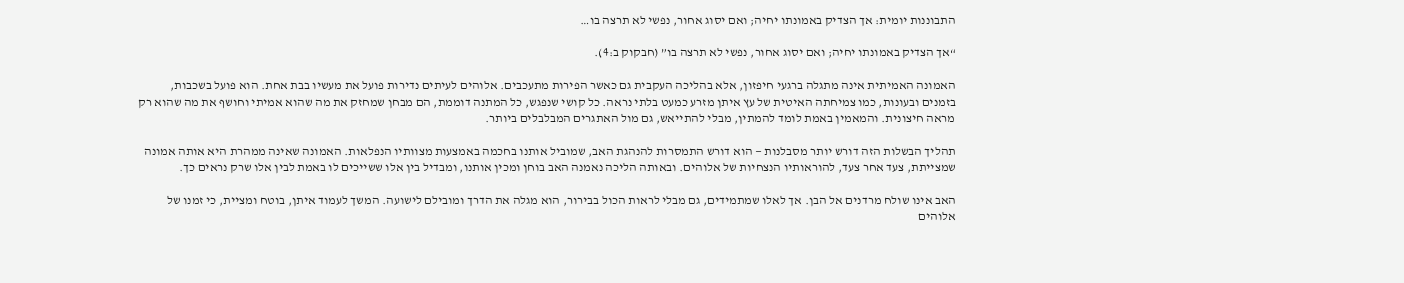התבוננות יומית: אך הצדיק באמונתו יחיה; ואם יסוג אחור, נפשי לא תרצה בו…

“אך הצדיק באמונתו יחיה; ואם יסוג אחור, נפשי לא תרצה בו” (חבקוק ב:4).

האמונה האמיתית אינה מתגלה ברגעי חיפזון, אלא בהליכה העקבית גם כאשר הפירות מתעכבים. אלוהים לעיתים נדירות פועל את מעשיו בבת אחת. הוא פועל בשכבות, בזמנים ובעונות, כמו צמיחתה האיטית של עץ איתן מזרע כמעט בלתי נראה. כל קושי שנפגש, כל המתנה דוממת, הם מבחן שמחזק את מה שהוא אמיתי וחושף את מה שהוא רק מראה חיצונית. והמאמין באמת לומד להמתין, מבלי להתייאש, גם מול האתגרים המבלבלים ביותר.

תהליך הבשלות הזה דורש יותר מסבלנות — הוא דורש התמסרות להנהגת האב, שמוביל אותנו בחכמה באמצעות מצוותיו הנפלאות. האמונה שאינה ממהרת היא אותה אמונה שמצייתת, צעד אחר צעד, להוראותיו הנצחיות של אלוהים. ובאותה הליכה נאמנה האב בוחן ומכין אותנו, ומבדיל בין אלו ששייכים לו באמת לבין אלו שרק נראים כך.

האב אינו שולח מרדנים אל הבן. אך לאלו שמתמידים, גם מבלי לראות הכול בבירור, הוא מגלה את הדרך ומובילם לישועה. המשך לעמוד איתן, בוטח ומציית, כי זמנו של אלוהים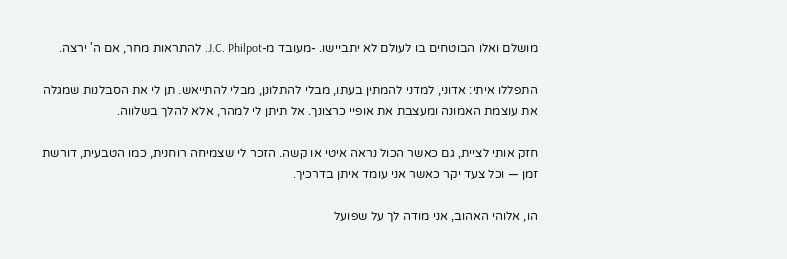מושלם ואלו הבוטחים בו לעולם לא יתביישו. -מעובד מ-J.C. Philpot. להתראות מחר, אם ה' ירצה.

התפללו איתי: אדוני, למדני להמתין בעתו, מבלי להתלונן, מבלי להתייאש. תן לי את הסבלנות שמגלה את עוצמת האמונה ומעצבת את אופיי כרצונך. אל תיתן לי למהר, אלא להלך בשלווה.

חזק אותי לציית, גם כאשר הכול נראה איטי או קשה. הזכר לי שצמיחה רוחנית, כמו הטבעית, דורשת זמן — וכל צעד יקר כאשר אני עומד איתן בדרכיך.

הו, אלוהי האהוב, אני מודה לך על שפועל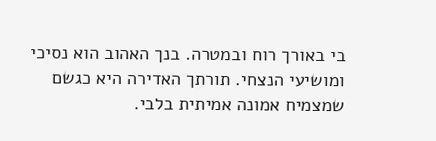בי באורך רוח ובמטרה. בנך האהוב הוא נסיכי ומושיעי הנצחי. תורתך האדירה היא כגשם שמצמיח אמונה אמיתית בלבי.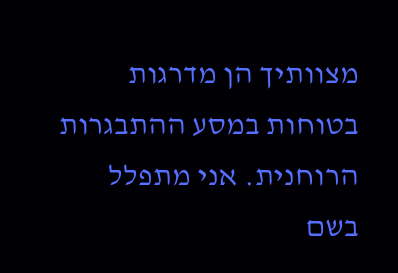מצוותיך הן מדרגות בטוחות במסע ההתבגרות הרוחנית. אני מתפלל בשם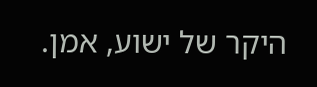היקר של ישוע, אמן.